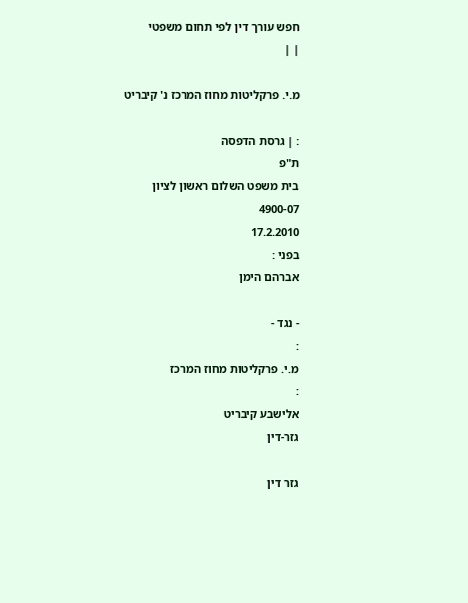חפש עורך דין לפי תחום משפטי
| |

מ.י. פרקליטות מחוז המרכז נ' קיבריט

: | גרסת הדפסה
ת"פ
בית משפט השלום ראשון לציון
4900-07
17.2.2010
בפני :
אברהם הימן

- נגד -
:
מ.י. פרקליטות מחוז המרכז
:
אלישבע קיבריט
גזר-דין

גזר דין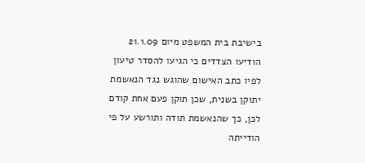בישיבת בית המשפט מיום 21.1.09 הודיעו הצדדים כי הגיעו להסדר טיעון לפיו כתב האישום שהוגש נגד הנאשמת יתוקן בשנית, שכן תוקן פעם אחת קודם לכן, כך שהנאשמת תודה ותורשע על פי הודייתה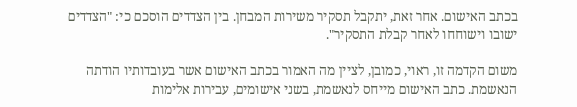בכתב האישום. אחר זאת, יתקבל תסקיר משירות המבחן. בין הצדדים הוסכם כי: "הצדדים ישובו וישוחחו לאחר קבלת התסקיר".

משום הקדמה זו, ראוי, כמובן, לציין מה האמור בכתב האישום אשר בעובדותיו הודתה הנאשמת. כתב האישום מייחס לנאשמת, בשני אישומים, עבירות אלימות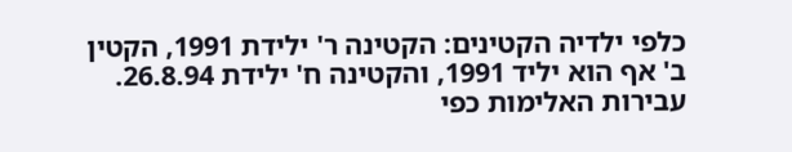כלפי ילדיה הקטינים: הקטינה ר' ילידת 1991, הקטין ב' אף הוא יליד 1991, והקטינה ח' ילידת 26.8.94. עבירות האלימות כפי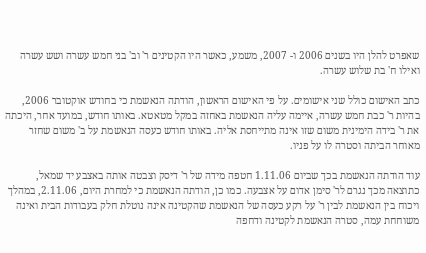שאפרט להלן היו בשנים 2006 ו- 2007, משמע, כאשר היו הקטינים ר' וב' בני חמש עשרה ושש עשרה ואילו ח' בת שלוש עשרה.

כתב האישום כולל שני אישומים. על פי האישום הראשון, הודתה הנאשמת כי בחודש אוקטובר 2006, בהיות ר' כבת חמש עשרה, איימה עליה הנאשמת באחזה במקל מטאטא. באותו חודש, במועד אחר, היכתה את ר' בידה הימינית משום שזו אינה מתייחסת אליה. באותו חודש כעסה הנאשמת על ב' משום שחזר מאוחר הביתה וסטרה לו על פניו.

עוד הודתה הנאשמת בכך שביום 1.11.06 חטפה מידה של ר' דיסק וצבטה אותה באצבע יד שמאל, כתוצאה מכך נגרם לר' סימן אדום על אצבעה. כמו כן, הודתה הנאשמת כי למחרת היום, 2.11.06, במהלך ויכוח בין הנאשמת לבין ר' על רקע כעסה של הנאשמת שהקטינה אינה נוטלת חלק בעבודות הבית ואינה משוחחת עמה, סטרה הנאשמת לקטינה ודחפה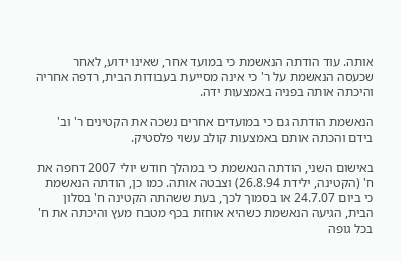אותה. עוד הודתה הנאשמת כי במועד אחר, שאינו ידוע, לאחר שכעסה הנאשמת על ר' כי אינה מסייעת בעבודות הבית, רדפה אחריה והיכתה אותה בפניה באמצעות ידה.

הנאשמת הודתה גם כי במועדים אחרים נשכה את הקטינים ר' וב' בידם והכתה אותם באמצעות קולב עשוי פלסטיק.

באישום השני, הודתה הנאשמת כי במהלך חודש יולי 2007 דחפה את ח' (הקטינה, ילידת 26.8.94) וצבטה אותה. כמו כן, הודתה הנאשמת כי ביום 24.7.07 או בסמוך לכך, בעת ששהתה הקטינה ח' בסלון הבית, הגיעה הנאשמת כשהיא אוחזת בכף מטבח מעץ והיכתה את ח' בכל גופה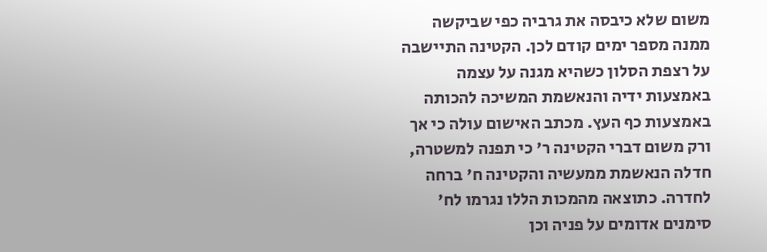משום שלא כיבסה את גרביה כפי שביקשה ממנה מספר ימים קודם לכן. הקטינה התיישבה על רצפת הסלון כשהיא מגנה על עצמה באמצעות ידיה והנאשמת המשיכה להכותה באמצעות כף העץ. מכתב האישום עולה כי אך ורק משום דברי הקטינה ר' כי תפנה למשטרה, חדלה הנאשמת ממעשיה והקטינה ח' ברחה לחדרה. כתוצאה מהמכות הללו נגרמו לח' סימנים אדומים על פניה וכן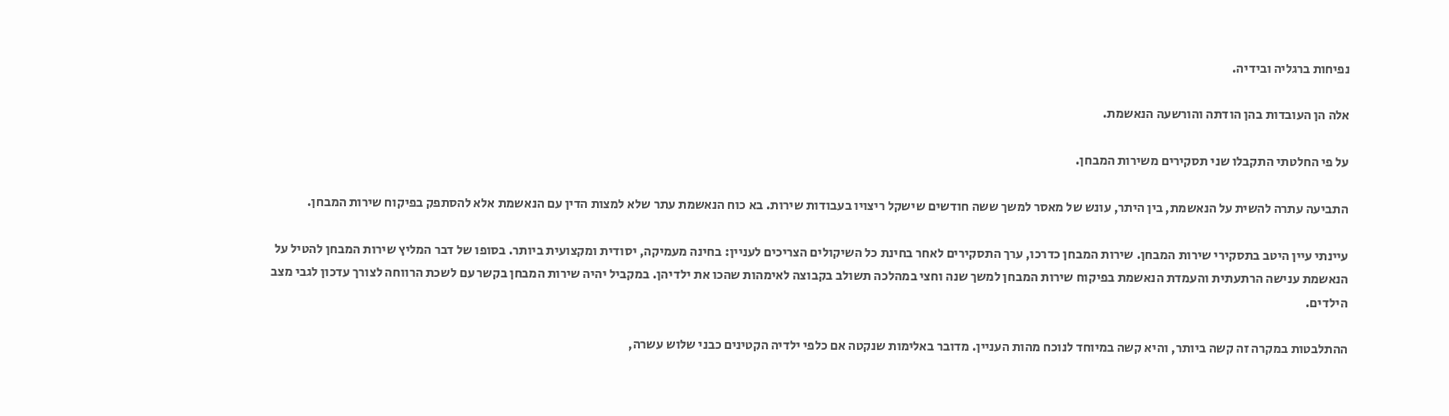נפיחות ברגליה ובידיה.

אלה הן העובדות בהן הודתה והורשעה הנאשמת.

על פי החלטתי התקבלו שני תסקירים משירות המבחן.

התביעה עתרה להשית על הנאשמת, בין היתר, עונש של מאסר למשך ששה חודשים שישקל ריצויו בעבודות שירות. בא כוח הנאשמת עתר שלא למצות הדין עם הנאשמת אלא להסתפק בפיקוח שירות המבחן.

עיינתי עיין היטב בתסקירי שירות המבחן. שירות המבחן כדרכו, ערך התסקירים לאחר בחינת כל השיקולים הצריכים לעניין: בחינה מעמיקה, יסודית ומקצועית ביותר. בסופו של דבר המליץ שירות המבחן להטיל על הנאשמת ענישה הרתעתית והעמדת הנאשמת בפיקוח שירות המבחן למשך שנה וחצי במהלכה תשולב בקבוצה לאימהות שהכו את ילדיהן. במקביל יהיה שירות המבחן בקשר עם לשכת הרווחה לצורך עדכון לגבי מצב הילדים.

ההתלבטות במקרה זה קשה ביותר, והיא קשה במיוחד לנוכח מהות העניין. מדובר באלימות שנקטה אם כלפי ילדיה הקטינים כבני שלוש עשרה,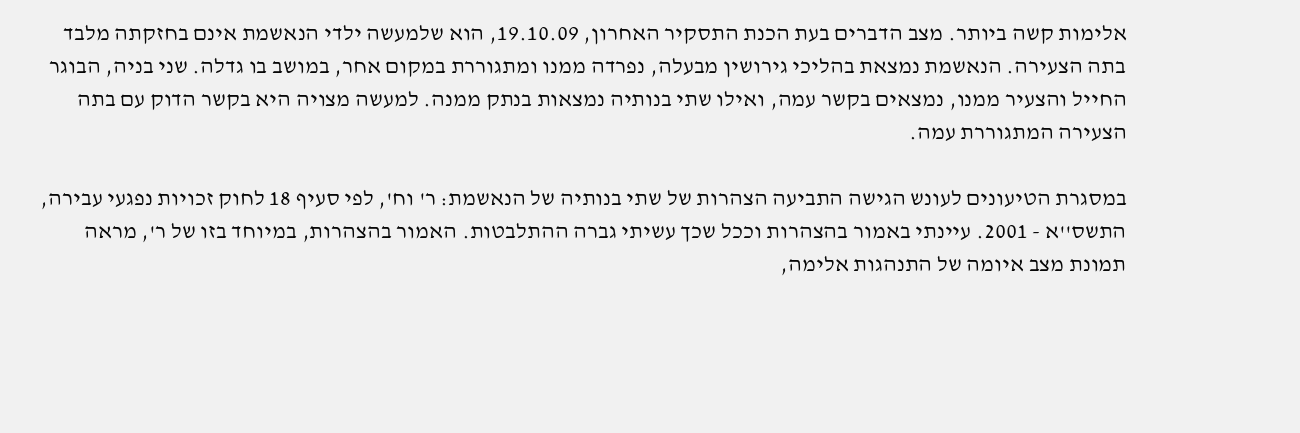אלימות קשה ביותר. מצב הדברים בעת הכנת התסקיר האחרון, 19.10.09, הוא שלמעשה ילדי הנאשמת אינם בחזקתה מלבד בתה הצעירה. הנאשמת נמצאת בהליכי גירושין מבעלה, נפרדה ממנו ומתגוררת במקום אחר, במושב בו גדלה. שני בניה, הבוגר החייל והצעיר ממנו, נמצאים בקשר עמה, ואילו שתי בנותיה נמצאות בנתק ממנה. למעשה מצויה היא בקשר הדוק עם בתה הצעירה המתגוררת עמה.

במסגרת הטיעונים לעונש הגישה התביעה הצהרות של שתי בנותיה של הנאשמת: ר' וח', לפי סעיף 18 לחוק זכויות נפגעי עבירה, התשס''א - 2001. עיינתי באמור בהצהרות וככל שכך עשיתי גברה ההתלבטות. האמור בהצהרות, במיוחד בזו של ר', מראה תמונת מצב איומה של התנהגות אלימה,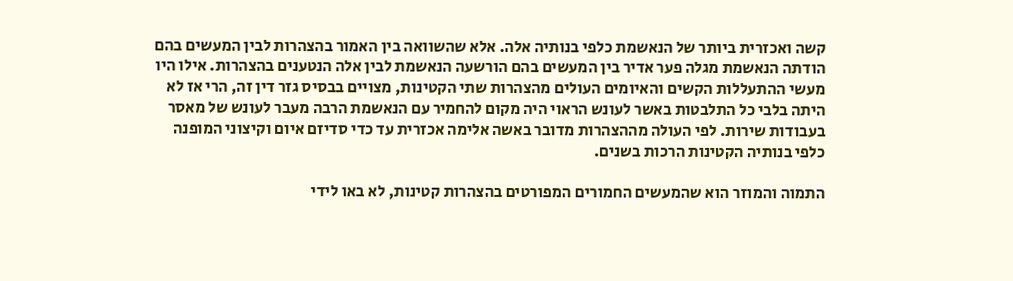קשה ואכזרית ביותר של הנאשמת כלפי בנותיה אלה. אלא שהשוואה בין האמור בהצהרות לבין המעשים בהם הודתה הנאשמת מגלה פער אדיר בין המעשים בהם הורשעה הנאשמת לבין אלה הנטענים בהצהרות. אילו היו מעשי ההתעללות הקשים והאיומים העולים מהצהרות שתי הקטינות, מצויים בבסיס גזר דין זה, הרי אז לא היתה בלבי כל התלבטות באשר לעונש הראוי היה מקום להחמיר עם הנאשמת הרבה מעבר לעונש של מאסר בעבודות שירות. לפי העולה מההצהרות מדובר באשה אלימה אכזרית עד כדי סדיזם איום וקיצוני המופנה כלפי בנותיה הקטינות הרכות בשנים.

התמוה והמוזר הוא שהמעשים החמורים המפורטים בהצהרות קטינות, לא באו לידי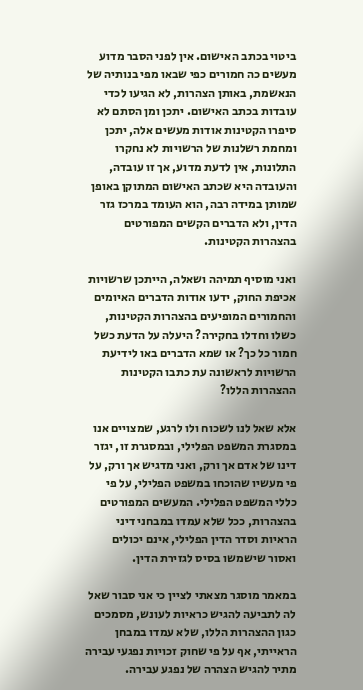ביטוי בכתב האישום. אין לפני הסבר מדוע מעשים כה חמורים כפי שבאו מפי בנותיה של הנאשמת, באותן הצהרות, לא הגיעו לכדי עובדות בכתב האישום. יתכן ומן הסתם לא סיפרו הקטינות אודות מעשים אלה, יתכן ומחמת רשלנות של הרשויות לא נחקרו התלונות, אין לדעת מדוע, אך זו עובדה, והעובדה היא שכתב האישום המתוקן באופן שמותן במידה רבה, הוא העומד במרכז גזר הדין, ולא הדברים הקשים המפורטים בהצהרות הקטינות.

ואני מוסיף תמיהה ושאלה, הייתכן שרשויות אכיפת החוק, ידעו אודות הדברים האיומים והחמורים המופיעים בהצהרות הקטינות, כשלו וחדלו בחקירה? היעלה על הדעת כשל חמור כל כך? או שמא הדברים באו לידיעת הרשויות לראשונה עת כתבו הקטינות ההצהרות הללו?

אלא שאל לנו לשכוח ולו לרגע, שמצויים אנו במסגרת המשפט הפלילי, ובמסגרת זו, יגזר דינו של אדם אך ורק, ואני מדגיש אך ורק, על פי מעשיו שהוכחו במשפט הפלילי, על פי כללי המשפט הפלילי. המעשים המפורטים בהצהרות, ככל שלא עמדו במבחני דיני הראיות וסדר הדין הפלילי, אינם יכולים ואסור שישמשו בסיס לגזירת הדין.

במאמר מוסגר מצאתי לציין כי אני סבור שאל לה לתביעה להגיש כראיות לעונש, מסמכים כגון ההצהרות הללו, שלא עמדו במבחן הראייתי, אף על פי שחוק זכויות נפגעי עבירה מתיר להגיש הצהרה של נפגע עבירה.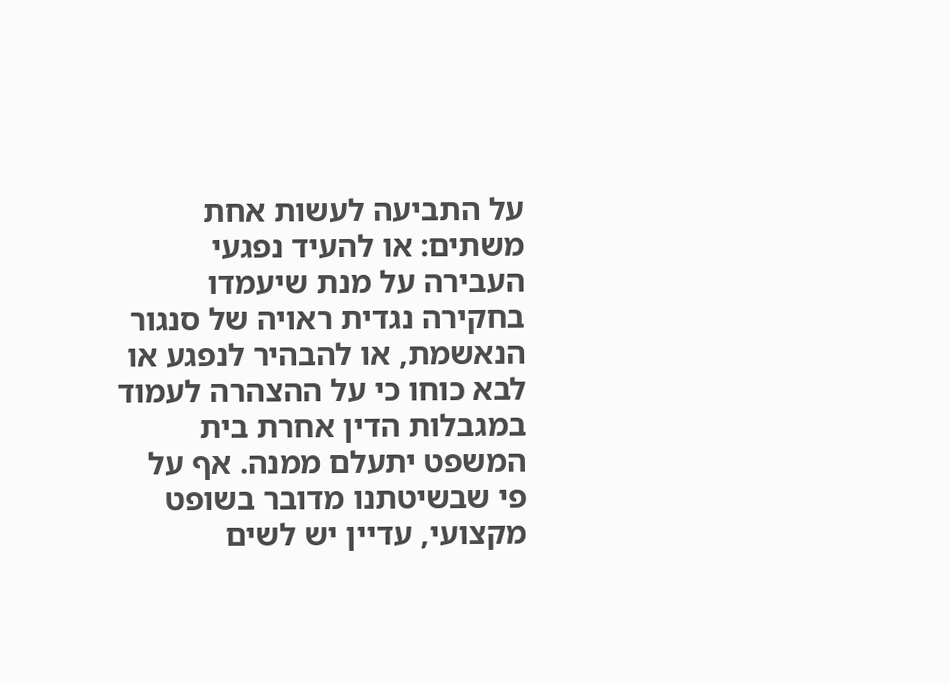על התביעה לעשות אחת משתים: או להעיד נפגעי העבירה על מנת שיעמדו בחקירה נגדית ראויה של סנגור הנאשמת, או להבהיר לנפגע או לבא כוחו כי על ההצהרה לעמוד במגבלות הדין אחרת בית המשפט יתעלם ממנה. אף על פי שבשיטתנו מדובר בשופט מקצועי, עדיין יש לשים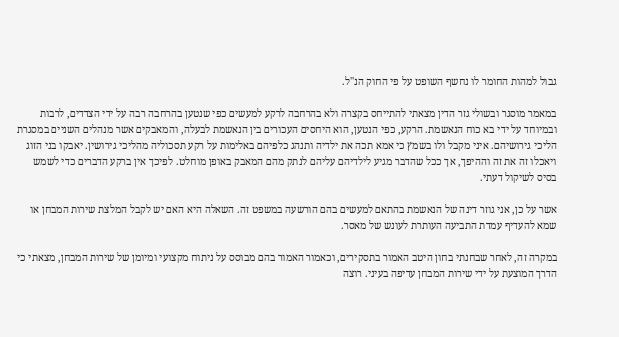גבול למהות החומר לו נחשף השופט על פי החוק הנ''ל.

במאמר מוסגר ובשולי גזר הדין מצאתי להתייחס בקצרה ולא בהרחבה לרקע למעשים כפי שנטען בהרחבה רבה על ידי הצדדים, לרבות ובמיוחד על ידי בא כוח הנאשמת. הרקע, כפי הנטען, הוא היחסים העכורים בין הנאשמת לבעלה, והמאבקים אשר מנהלים השניים במסגרת הליכי גירושיהם. איני מקבל ולו בשמץ כי אמא תכה את ילדיה ותנהג כלפיהם באלימות על רקע תסכוליה מהליכי גירושין. יאבקו בני הזוג ויאכלו זה את זה וההיפך, אך ככל שהדבר מגיע לילדיהם עליהם לנתק מהם המאבק באופן מוחלט. לפיכך אין ברקע הדברים כדי לשמש בסיס לשיקול דעתי.

אשר על כן, אני גוזר דינה של הנאשמת בהתאם למעשים בהם הורשעה במשפט זה. השאלה היא האם יש לקבל המלצת שירות המבחן או שמא להעדיף עמדת התביעה העותרת לעונש של מאסר.

במקרה זה, לאחר שבחנתי בחון היטב האמור בתסקירים, וכאמור האמור בהם מבוסס על ניתוח מקצועי ומיומן של שירות המבחן, מצאתי כי הדרך המוצעת על ידי שירות המבחן עדיפה בעיני. רוצה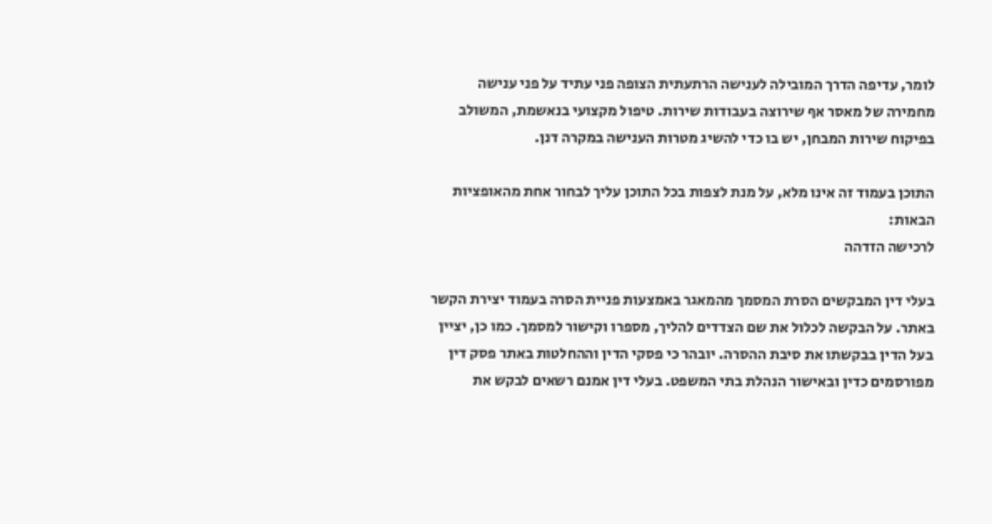לומר, עדיפה הדרך המובילה לענישה הרתעתית הצופה פני עתיד על פני ענישה מחמירה של מאסר אף שירוצה בעבודות שירות. טיפול מקצועי בנאשמת, המשולב בפיקוח שירות המבחן, יש בו כדי להשיג מטרות הענישה במקרה דנן.

התוכן בעמוד זה אינו מלא, על מנת לצפות בכל התוכן עליך לבחור אחת מהאופציות הבאות:
לרכישה הזדהה

בעלי דין המבקשים הסרת המסמך מהמאגר באמצעות פניית הסרה בעמוד יצירת הקשר באתר. על הבקשה לכלול את שם הצדדים להליך, מספרו וקישור למסמך. כמו כן, יציין בעל הדין בבקשתו את סיבת ההסרה. יובהר כי פסקי הדין וההחלטות באתר פסק דין מפורסמים כדין ובאישור הנהלת בתי המשפט. בעלי דין אמנם רשאים לבקש את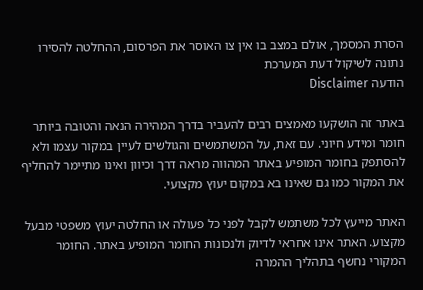הסרת המסמך, אולם במצב בו אין צו האוסר את הפרסום, ההחלטה להסירו נתונה לשיקול דעת המערכת
הודעה Disclaimer

באתר זה הושקעו מאמצים רבים להעביר בדרך המהירה הנאה והטובה ביותר חומר ומידע חיוני. עם זאת, על המשתמשים והגולשים לעיין במקור עצמו ולא להסתפק בחומר המופיע באתר המהווה מראה דרך וכיוון ואינו מתיימר להחליף את המקור כמו גם שאינו בא במקום יעוץ מקצועי.

האתר מייעץ לכל משתמש לקבל לפני כל פעולה או החלטה יעוץ משפטי מבעל מקצוע. האתר אינו אחראי לדיוק ולנכונות החומר המופיע באתר. החומר המקורי נחשף בתהליך ההמרה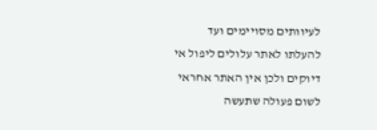לעיוותים מסויימים ועד להעלתו לאתר עלולים ליפול אי דיוקים ולכן אין האתר אחראי לשום פעולה שתעשה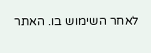לאחר השימוש בו. האתר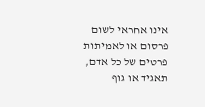אינו אחראי לשום פרסום או לאמיתות פרטים של כל אדם, תאגיד או גוף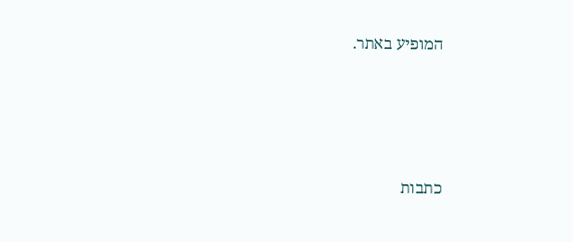המופיע באתר.




כתבות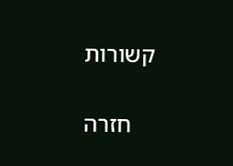קשורות

    חזרה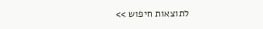לתוצאות חיפוש >>